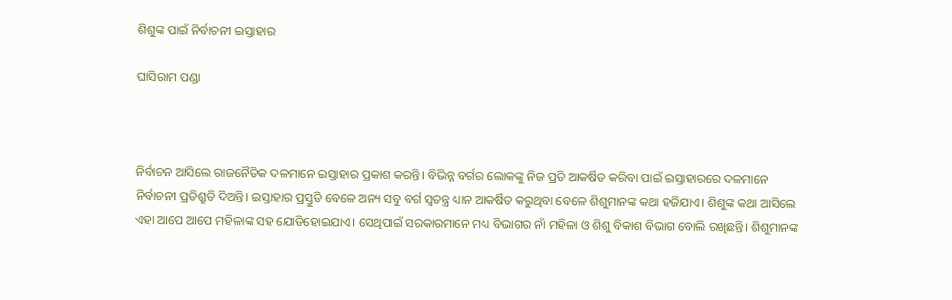ଶିଶୁଙ୍କ ପାଇଁ ନିର୍ବାଚନୀ ଇସ୍ତାହାର

ଘାସିରାମ ପଣ୍ଡା



ନିର୍ବାଚନ ଆସିଲେ ରାଜନୈତିକ ଦଳମାନେ ଇସ୍ତାହାର ପ୍ରକାଶ କରନ୍ତି। ବିଭିନ୍ନ ବର୍ଗର ଲୋକଙ୍କୁ ନିଜ ପ୍ରତି ଆକର୍ଷିତ କରିବା ପାଇଁ ଇସ୍ତାହାରରେ ଦଳମାନେ ନିର୍ବାଚନୀ ପ୍ରତିଶ୍ରୁତି ଦିଅନ୍ତି। ଇସ୍ତାହାର ପ୍ରସ୍ତୁତି ବେଳେ ଅନ୍ୟ ସବୁ ବର୍ଗ ସ୍ବତନ୍ତ୍ର ଧ୍ୟାନ ଆକର୍ଷିତ କରୁଥିବା ବେଳେ ଶିଶୁମାନଙ୍କ କଥା ହଜିଯାଏ। ଶିଶୁଙ୍କ କଥା ଆସିଲେ ଏହା ଆପେ ଆପେ ମହିଳାଙ୍କ ସହ ଯୋଡିହୋଇଯାଏ। ସେଥିପାଇଁ ସରକାରମାନେ ମଧ୍ୟ ବିଭାଗର ନାଁ ମହିଳା ଓ ଶିଶୁ ବିକାଶ ବିଭାଗ ବୋଲି ରଖିଛନ୍ତି। ଶିଶୁମାନଙ୍କ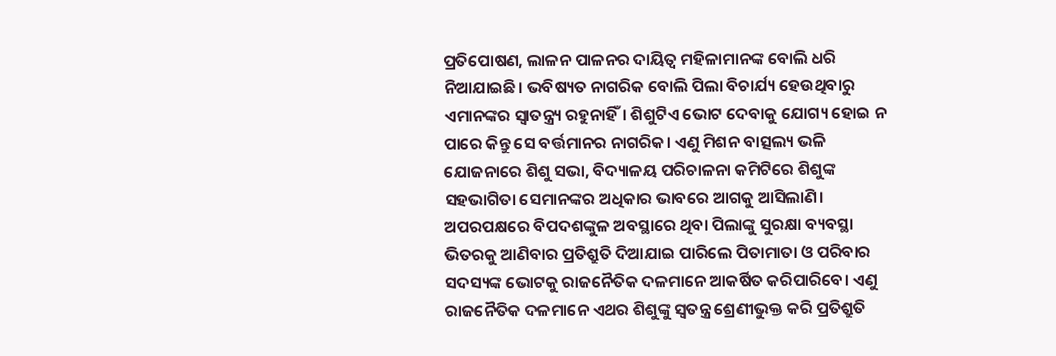ପ୍ରତିପୋଷଣ, ଲାଳନ ପାଳନର ଦାୟିତ୍ୱ ମହିଳାମାନଙ୍କ ବୋଲି ଧରି ନିଆଯାଇଛି। ଭବିଷ୍ୟତ ନାଗରିକ ବୋଲି ପିଲା ବିଚାର୍ଯ୍ୟ ହେଉଥିବାରୁ ଏମାନଙ୍କର ସ୍ବାତନ୍ତ୍ର୍ୟ ରହୁନାହିଁ। ଶିଶୁଟିଏ ଭୋଟ ଦେବାକୁ ଯୋଗ୍ୟ ହୋଇ ନ ପାରେ କିନ୍ତୁ ସେ ବର୍ତ୍ତମାନର ନାଗରିକ। ଏଣୁ ମିଶନ ବାତ୍ସଲ୍ୟ ଭଳି ଯୋଜନାରେ ଶିଶୁ ସଭା, ବିଦ୍ୟାଳୟ ପରିଚାଳନା କମିଟିରେ ଶିଶୁଙ୍କ ସହଭାଗିତା ସେମାନଙ୍କର ଅଧିକାର ଭାବରେ ଆଗକୁ ଆସିଲାଣି। ଅପରପକ୍ଷରେ ବିପଦଶଙ୍କୁଳ ଅବସ୍ଥାରେ ଥିବା ପିଲାଙ୍କୁ ସୁରକ୍ଷା ବ୍ୟବସ୍ଥା ଭିତରକୁ ଆଣିବାର ପ୍ରତିଶ୍ରୁତି ଦିଆଯାଇ ପାରିଲେ ପିତାମାତା ଓ ପରିବାର ସଦସ୍ୟଙ୍କ ଭୋଟକୁ ରାଜନୈତିକ ଦଳମାନେ ଆକର୍ଷିତ କରିପାରିବେ। ଏଣୁ ରାଜନୈତିକ ଦଳମାନେ ଏଥର ଶିଶୁଙ୍କୁ ସ୍ବତନ୍ତ୍ର ଶ୍ରେଣୀଭୁକ୍ତ କରି ପ୍ରତିଶ୍ରୁତି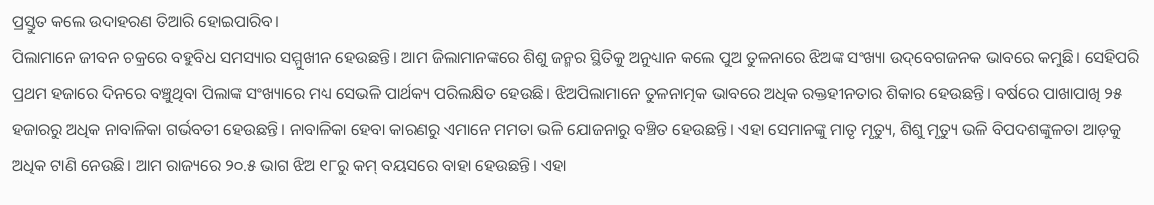ପ୍ରସ୍ତୁତ କଲେ ଉଦାହରଣ ତିଆରି ହୋଇପାରିବ।
ପିଲାମାନେ ଜୀବନ ଚକ୍ରରେ ବହୁବିଧ ସମସ୍ୟାର ସମ୍ମୁଖୀନ ହେଉଛନ୍ତି। ଆମ ଜିଲାମାନଙ୍କରେ ଶିଶୁ ଜନ୍ମର ସ୍ଥିତିକୁ ଅନୁଧ୍ୟାନ କଲେ ପୁଅ ତୁଳନାରେ ଝିଅଙ୍କ ସଂଖ୍ୟା ଉଦ୍‌ବେଗଜନକ ଭାବରେ କମୁଛି। ସେହିପରି ପ୍ରଥମ ହଜାରେ ଦିନରେ ବଞ୍ଚୁଥିବା ପିଲାଙ୍କ ସଂଖ୍ୟାରେ ମଧ୍ୟ ସେଭଳି ପାର୍ଥକ୍ୟ ପରିଲକ୍ଷିତ ହେଉଛି। ଝିଅପିଲାମାନେ ତୁଳନାତ୍ମକ ଭାବରେ ଅଧିକ ରକ୍ତହୀନତାର ଶିକାର ହେଉଛନ୍ତି। ବର୍ଷରେ ପାଖାପାଖି ୨୫ ହଜାରରୁ ଅଧିକ ନାବାଳିକା ଗର୍ଭବତୀ ହେଉଛନ୍ତି। ନାବାଳିକା ହେବା କାରଣରୁ ଏମାନେ ମମତା ଭଳି ଯୋଜନାରୁ ବଞ୍ଚିତ ହେଉଛନ୍ତି। ଏହା ସେମାନଙ୍କୁ ମାତୃ ମୃତ୍ୟୁ, ଶିଶୁ ମୃତ୍ୟୁ ଭଳି ବିପଦଶଙ୍କୁଳତା ଆଡ଼କୁ ଅଧିକ ଟାଣି ନେଉଛି। ଆମ ରାଜ୍ୟରେ ୨୦.୫ ଭାଗ ଝିଅ ୧୮ରୁ କମ୍‌ ବୟସରେ ବାହା ହେଉଛନ୍ତି। ଏହା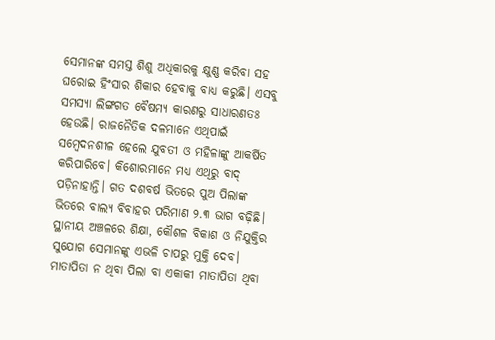ସେମାନଙ୍କ ସମସ୍ତ ଶିଶୁ ଅଧିକାରକୁ କ୍ଷୁଣ୍ଣ କରିବା ସହ ଘରୋଇ ହିଂସାର ଶିକାର ହେବାକୁ ବାଧ୍ୟ କରୁଛି। ଏସବୁ ସମସ୍ୟା ଲିଙ୍ଗଗତ ବୈଷମ୍ୟ କାରଣରୁ ସାଧାରଣତଃ ହେଉଛି। ରାଜନୈତିକ ଦଳମାନେ ଏଥିପାଇଁ ସମ୍ବେଦନଶୀଳ ହେଲେ ଯୁବତୀ ଓ ମହିଳାଙ୍କୁ ଆକର୍ଷିତ କରିପାରିବେ। କିଶୋରମାନେ ମଧ୍ୟ ଏଥିରୁ ବାଦ୍‌ ପଡ଼ିନାହାନ୍ତି। ଗତ ଦଶବର୍ଷ ଭିତରେ ପୁଅ ପିଲାଙ୍କ ଭିତରେ ବାଲ୍ୟ ବିବାହର ପରିମାଣ ୨.୩ ଭାଗ ବଢ଼ିଛି। ସ୍ଥାନୀୟ ଅଞ୍ଚଳରେ ଶିକ୍ଷା, କୌଶଳ ବିକାଶ ଓ ନିଯୁକ୍ତିର ସୁଯୋଗ ସେମାନଙ୍କୁ ଏଭଳି ଚାପରୁ ମୁକ୍ତି ଦେବ। ମାତାପିତା ନ ଥିବା ପିଲା ବା ଏକାକୀ ମାତାପିତା ଥିବା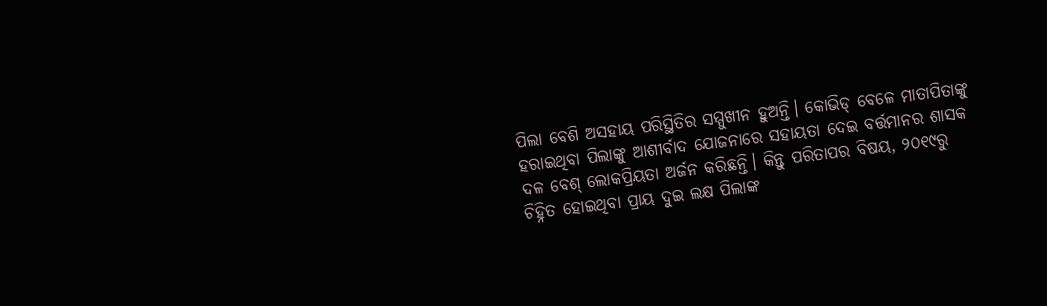ପିଲା ବେଶି ଅସହାୟ ପରିସ୍ଥିତିର ସମ୍ମୁଖୀନ ହୁଅନ୍ତି। କୋଭିଡ୍‌ ବେଳେ ମାତାପିତାଙ୍କୁ ହରାଇଥିବା ପିଲାଙ୍କୁ ଆଶୀର୍ବାଦ ଯୋଜନାରେ ସହାୟତା ଦେଇ ବର୍ତ୍ତମାନର ଶାସକ ଦଳ ବେଶ୍‌ ଲୋକପ୍ରିୟତା ଅର୍ଜନ କରିଛନ୍ତି। କିନ୍ତୁ ପରିତାପର ବିଷୟ, ୨୦୧୯ରୁ ଚିହ୍ନିତ ହୋଇଥିବା ପ୍ରାୟ ଦୁଇ ଲକ୍ଷ ପିଲାଙ୍କ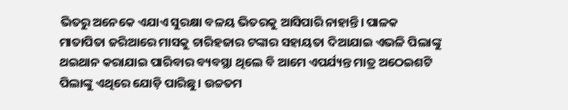ଭିତରୁ ଅନେକେ ଏଯାଏ ସୁରକ୍ଷା ବଳୟ ଭିତରକୁ ଆସିପାରି ନାହାନ୍ତି। ପାଳକ ମାତାପିତା ଜରିଆରେ ମାସକୁ ଚାରିହଜାର ଟଙ୍କାର ସହାୟତା ଦିଆଯାଇ ଏଭଳି ପିଲାଙ୍କୁ ଥଇଥାନ କରାଯାଇ ପାରିବାର ବ୍ୟବସ୍ଥା ଥିଲେ ବି ଆମେ ଏପର୍ଯ୍ୟନ୍ତ ମାତ୍ର ଅଠେଇଶଟି ପିଲାଙ୍କୁ ଏଥିରେ ଯୋଡ଼ି ପାରିଛୁ। ଉଚ୍ଚତମ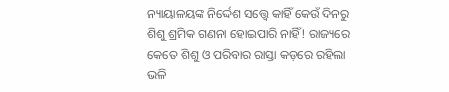ନ୍ୟାୟାଳୟଙ୍କ ନିର୍ଦ୍ଦେଶ ସତ୍ତ୍ୱେ କାହିଁ କେଉଁ ଦିନରୁ ଶିଶୁ ଶ୍ରମିକ ଗଣନା ହୋଇପାରି ନାହିଁ! ରାଜ୍ୟରେ କେତେ ଶିଶୁ ଓ ପରିବାର ରାସ୍ତା କଡ଼ରେ ରହିଲା ଭଳି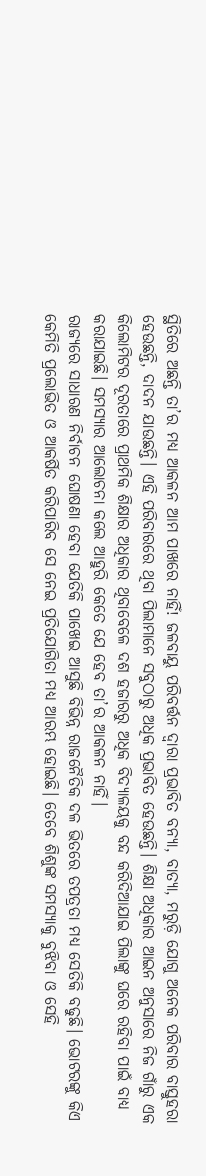ସ୍ଥିତିରେ ଅଛନ୍ତି ତା’ର ମଧ୍ୟ ଆକଳନ ଆମ ପାଖରେ ନାହିଁ! ଜଳବାୟୁ ପରିବର୍ତ୍ତନ ଦ୍ୱାରା ପ୍ରଭାବିତ ବନ୍ୟା, ବାତ୍ୟା, ମରୁଡ଼ି ଯୋଗୁ ଅନେକ ପରିବାର ବାସ୍ତୁହରା ହେଉଛନ୍ତି, ଦାଦନ ଯାଉଛନ୍ତି। ଏହି ପରିବାରରେ ଥିବା ପିଲାମାନେ ସବୁଠାରୁ ଅଧିକ ପ୍ରଭାବିତ ହେଉଛନ୍ତି। ଶିକ୍ଷା ଅଧିକାର ଆଇନ ଅନୁସାରେ ନିଜ ଗାଁରୁ ଏକ କିଲୋମିଟର ଦୂରତାରେ ପ୍ରାଥମିକ ଶିକ୍ଷାର ଅଧିକାର ଥିବାବେଳେ ଦଶ ହଜାରରୁ ଅଧିକ ବିଦ୍ୟାଳୟକୁ ବନ୍ଦ କରିଦିଆଯାଇ ପିଲାଙ୍କୁ ଘରେ ରହିବା ପାଇଁ ବାଧ୍ୟ କରାଯାଇଛି। ସମସ୍ୟାର ଆଲୋଚନା କଲେ ଆହୁରି କେତେ ଯେ ହେବ ତା’ର ଆକଳନ ନାହିଁ।
ରାଜ୍ୟରେ ସାଧାରଣ ନିର୍ବାଚନ ଘୋଷଣା ହେବା ଯେତିକି ପାଖେଇ ଆସୁଛି ବିଭିନ୍ନ ରାଜନୈତିକ ଦଳ ଭିତରେ ତପତ୍ରତା ମଧ୍ୟ ସେତିକି ବଢୁଛି। ଭୋଟରଙ୍କୁ କିଏ କେମିତି ପ୍ରଲୋଭିତ ଓ ଆକର୍ଷିତ କରିପାରିବ ସେ ନେଇ ପ୍ରତିଯୋଗିତା ମଧ୍ୟ ଆରମ୍ଭ ହୋଇଛି। ତେବେ ଶିଶୁଙ୍କ ସମସ୍ୟାକୁ ବୁଝିବା ଓ ସେହି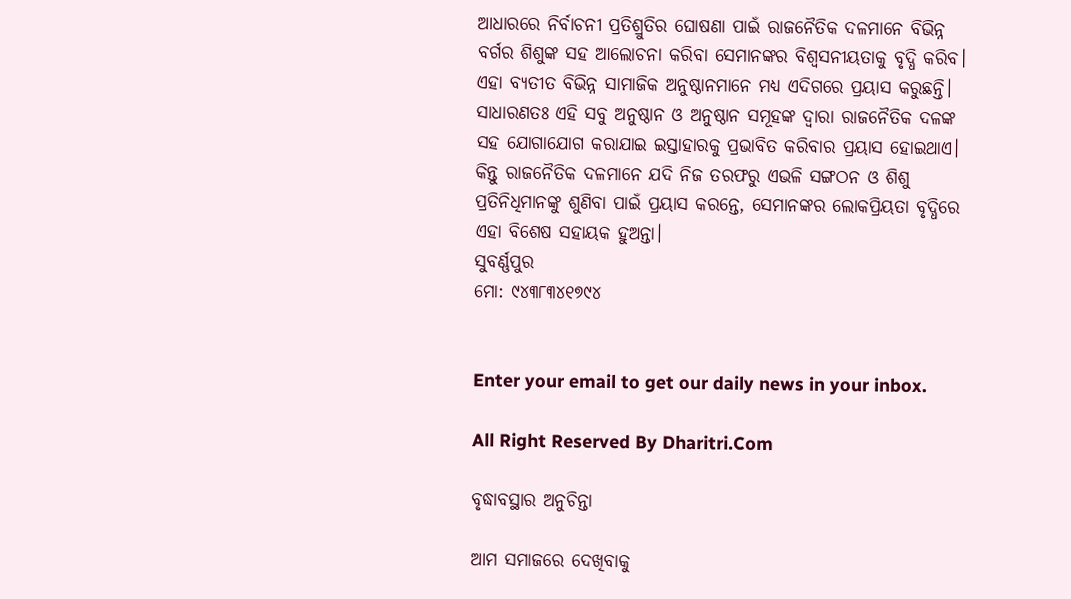ଆଧାରରେ ନିର୍ବାଚନୀ ପ୍ରତିଶ୍ରୁତିର ଘୋଷଣା ପାଇଁ ରାଜନୈତିକ ଦଳମାନେ ବିଭିନ୍ନ ବର୍ଗର ଶିଶୁଙ୍କ ସହ ଆଲୋଚନା କରିବା ସେମାନଙ୍କର ବିଶ୍ୱସନୀୟତାକୁ ବୃଦ୍ଧି କରିବ। ଏହା ବ୍ୟତୀତ ବିଭିନ୍ନ ସାମାଜିକ ଅନୁଷ୍ଠାନମାନେ ମଧ୍ୟ ଏଦିଗରେ ପ୍ରୟାସ କରୁଛନ୍ତି। ସାଧାରଣତଃ ଏହି ସବୁ ଅନୁଷ୍ଠାନ ଓ ଅନୁଷ୍ଠାନ ସମୂହଙ୍କ ଦ୍ୱାରା ରାଜନୈତିକ ଦଳଙ୍କ ସହ ଯୋଗାଯୋଗ କରାଯାଇ ଇସ୍ତାହାରକୁ ପ୍ରଭାବିତ କରିବାର ପ୍ରୟାସ ହୋଇଥାଏ। କିନ୍ତୁ ରାଜନୈତିକ ଦଳମାନେ ଯଦି ନିଜ ତରଫରୁ ଏଭଳି ସଙ୍ଗଠନ ଓ ଶିଶୁ ପ୍ରତିନିଧିମାନଙ୍କୁ ଶୁଣିବା ପାଇଁ ପ୍ରୟାସ କରନ୍ତେ, ସେମାନଙ୍କର ଲୋକପ୍ରିୟତା ବୃଦ୍ଧିରେ ଏହା ବିଶେଷ ସହାୟକ ହୁଅନ୍ତା।
ସୁବର୍ଣ୍ଣପୁର
ମୋ: ୯୪୩୮୩୪୧୭୯୪


Enter your email to get our daily news in your inbox.

All Right Reserved By Dharitri.Com

ବୃଦ୍ଧାବସ୍ଥାର ଅନୁଚିନ୍ତା

ଆମ ସମାଜରେ ଦେଖିବାକୁ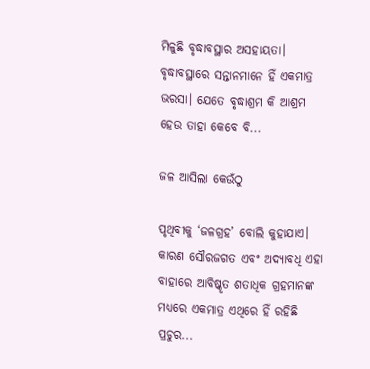ମିଳୁଛି ବୃଦ୍ଧାବସ୍ଥାର ଅସହାୟତା। ବୃଦ୍ଧାବସ୍ଥାରେ ସନ୍ତାନମାନେ ହିଁ ଏକମାତ୍ର ଭରସା। ଯେତେ ବୃଦ୍ଧାଶ୍ରମ କି ଆଶ୍ରମ ହେଉ ତାହା କେବେ ବି...

ଜଳ ଆସିଲା କେଉଁଠୁ

ପୃଥିବୀକୁ ‘ଜଳଗ୍ରହ’ ବୋଲି କୁହାଯାଏ। କାରଣ ସୌରଜଗତ ଏବଂ ଅଦ୍ୟାବଧି ଏହା ବାହାରେ ଆବିଷ୍କୃତ ଶତାଧିକ ଗ୍ରହମାନଙ୍କ ମଧ୍ୟରେ ଏକମାତ୍ର ଏଥିରେ ହିଁ ରହିଛି ପ୍ରଚୁର...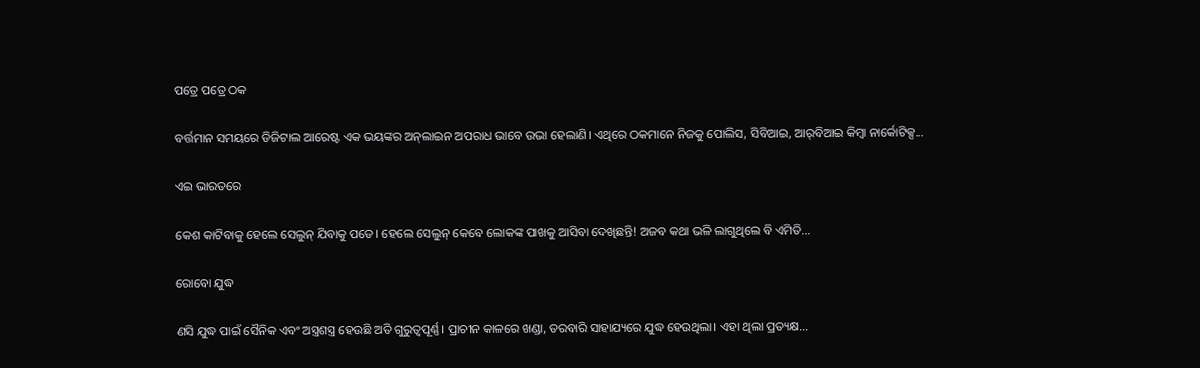ପତ୍ରେ ପତ୍ରେ ଠକ

ବର୍ତ୍ତମାନ ସମୟରେ ଡିଜିଟାଲ ଆରେଷ୍ଟ ଏକ ଭୟଙ୍କର ଅନ୍‌ଲାଇନ ଅପରାଧ ଭାବେ ଉଭା ହେଲାଣି। ଏଥିରେ ଠକମାନେ ନିଜକୁ ପୋଲିସ, ସିବିଆଇ, ଆର୍‌ବିଆଇ କିମ୍ବା ନାର୍କୋଟିକ୍ସ...

ଏଇ ଭାରତରେ

କେଶ କାଟିବାକୁ ହେଲେ ସେଲୁନ୍‌ ଯିବାକୁ ପଡେ। ହେଲେ ସେଲୁନ୍‌ କେବେ ଲୋକଙ୍କ ପାଖକୁ ଆସିବା ଦେଖିଛନ୍ତି! ଅଜବ କଥା ଭଳି ଲାଗୁଥିଲେ ବି ଏମିତି...

ରୋବୋ ଯୁଦ୍ଧ

ଣସି ଯୁଦ୍ଧ ପାଇଁ ସୈନିକ ଏବଂ ଅସ୍ତ୍ରଶସ୍ତ୍ର ହେଉଛି ଅତି ଗୁରୁତ୍ୱପୂର୍ଣ୍ଣ। ପ୍ରାଚୀନ କାଳରେ ଖଣ୍ଡା, ତରବାରି ସାହାଯ୍ୟରେ ଯୁଦ୍ଧ ହେଉଥିଲା। ଏହା ଥିଲା ପ୍ରତ୍ୟକ୍ଷ...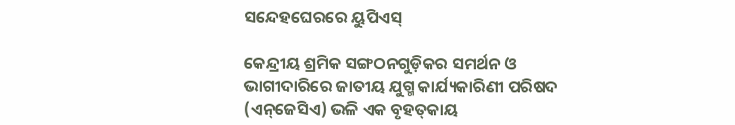ସନ୍ଦେହଘେରରେ ୟୁପିଏସ୍‌

କେନ୍ଦ୍ରୀୟ ଶ୍ରମିକ ସଙ୍ଗଠନଗୁଡ଼ିକର ସମର୍ଥନ ଓ ଭାଗୀଦାରିରେ ଜାତୀୟ ଯୁଗ୍ମ କାର୍ଯ୍ୟକାରିଣୀ ପରିଷଦ (ଏନ୍‌ଜେସିଏ) ଭଳି ଏକ ବୃହତ୍‌କାୟ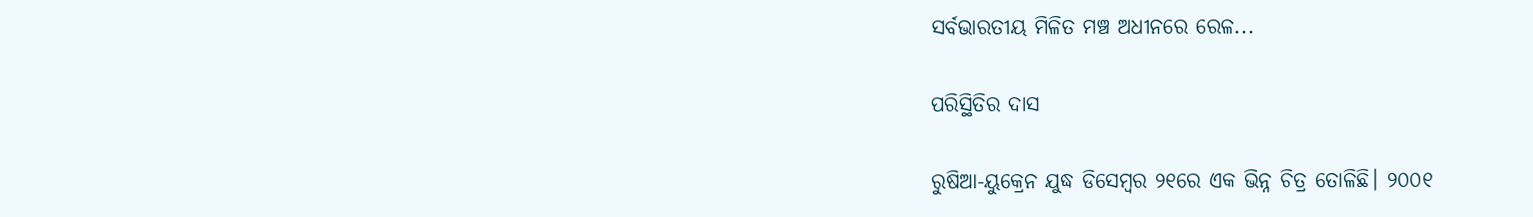ସର୍ବଭାରତୀୟ ମିଳିତ ମଞ୍ଚ ଅଧୀନରେ ରେଳ...

ପରିସ୍ଥିତିର ଦାସ

ରୁଷିଆ-ୟୁକ୍ରେନ ଯୁଦ୍ଧ ଡିସେମ୍ବର ୨୧ରେ ଏକ ଭିନ୍ନ ଚିତ୍ର ତୋଳିଛି। ୨୦୦୧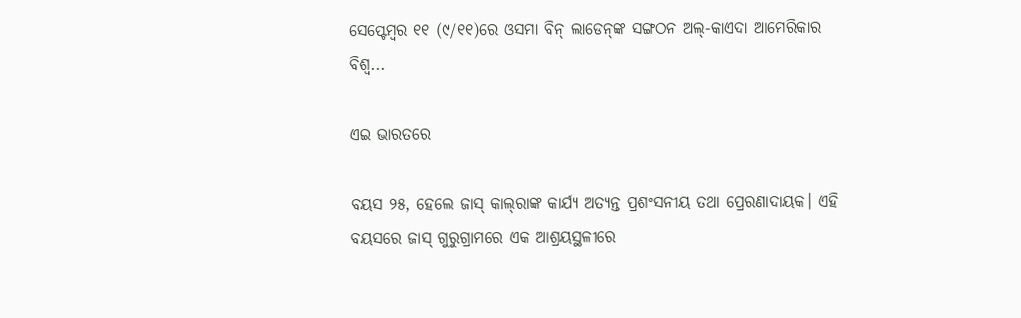ସେପ୍ଟେମ୍ବର ୧୧ (୯/୧୧)ରେ ଓସମା ବିନ୍‌ ଲାଡେନ୍‌ଙ୍କ ସଙ୍ଗଠନ ଅଲ୍‌-କାଏଦା ଆମେରିକାର ବିଶ୍ୱ...

ଏଇ ଭାରତରେ

ବୟସ ୨୫, ହେଲେ ଜାସ୍‌ କାଲ୍‌ରାଙ୍କ କାର୍ଯ୍ୟ ଅତ୍ୟନ୍ତ ପ୍ରଶଂସନୀୟ ତଥା ପ୍ରେରଣାଦାୟକ। ଏହି ବୟସରେ ଜାସ୍‌ ଗୁରୁଗ୍ରାମରେ ଏକ ଆଶ୍ରୟସ୍ଥଳୀରେ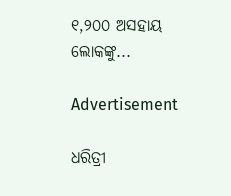୧,୨୦୦ ଅସହାୟ ଲୋକଙ୍କୁ...

Advertisement

ଧରିତ୍ରୀ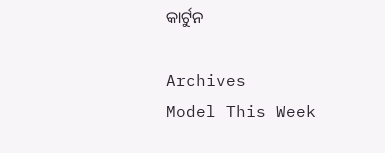କାର୍ଟୁନ

Archives
Model This Week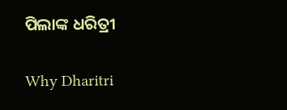ପିଲାଙ୍କ ଧରିତ୍ରୀ

Why Dharitri